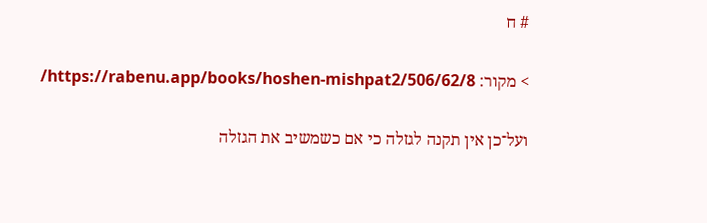# ח

> מקור: https://rabenu.app/books/hoshen-mishpat2/506/62/8/

ועל־כן אין תקנה לגזלה כי אם כשמשיב את הגזלה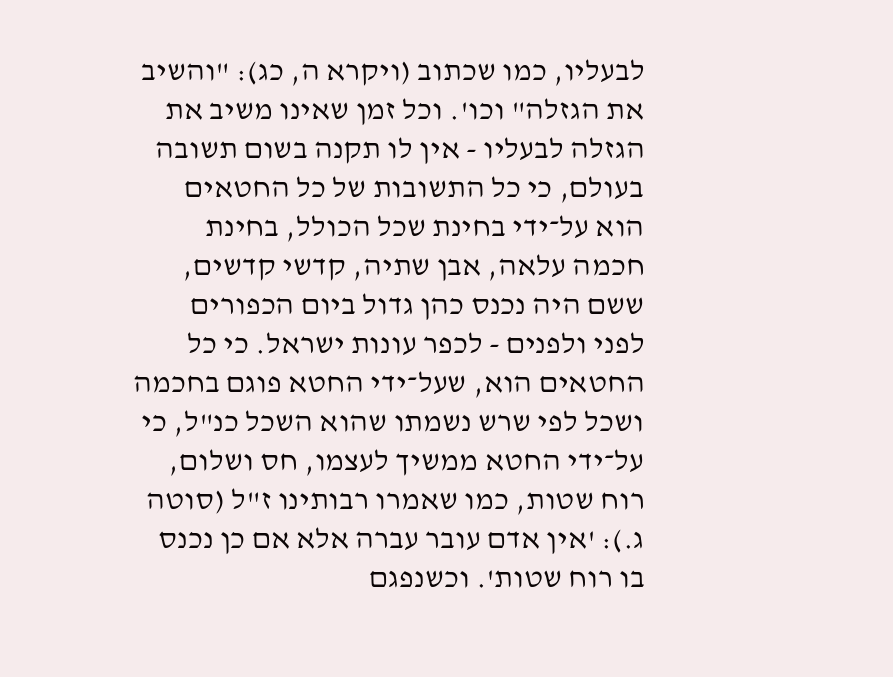לבעליו, כמו שכתוב (ויקרא ה, כג): "והשיב את הגזלה" וכו'. וכל זמן שאינו משיב את הגזלה לבעליו - אין לו תקנה בשום תשובה בעולם, כי כל התשובות של כל החטאים הוא על־ידי בחינת שכל הכולל, בחינת חכמה עלאה, אבן שתיה, קדשי קדשים, ששם היה נכנס כהן גדול ביום הכפורים לפני ולפנים - לכפר עונות ישראל. כי כל החטאים הוא, שעל־ידי החטא פוגם בחכמה ושכל לפי שרש נשמתו שהוא השכל כנ"ל, כי על־ידי החטא ממשיך לעצמו, חס ושלום, רוח שטות, כמו שאמרו רבותינו ז"ל (סוטה ג.): 'אין אדם עובר עברה אלא אם כן נכנס בו רוח שטות'. וכשנפגם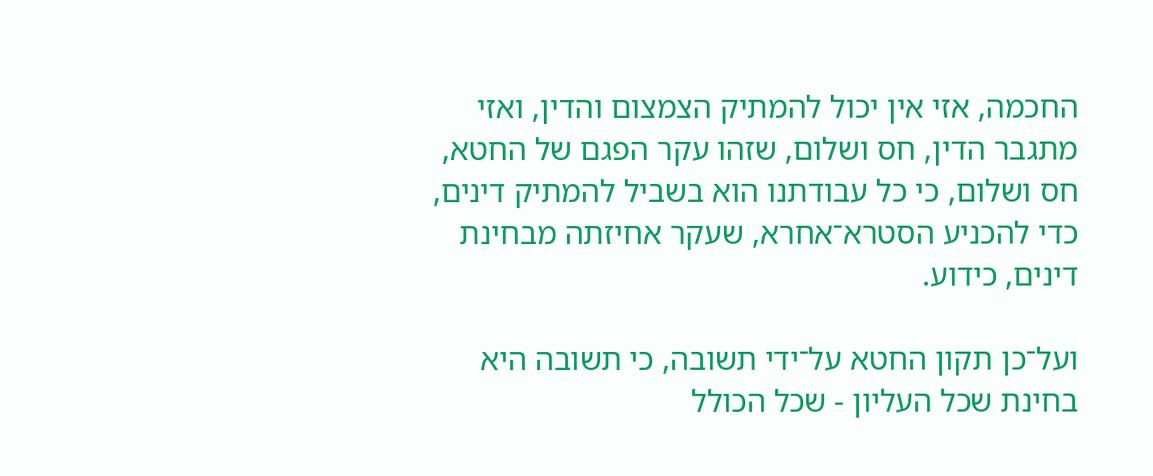החכמה, אזי אין יכול להמתיק הצמצום והדין, ואזי מתגבר הדין, חס ושלום, שזהו עקר הפגם של החטא, חס ושלום, כי כל עבודתנו הוא בשביל להמתיק דינים, כדי להכניע הסטרא־אחרא, שעקר אחיזתה מבחינת דינים, כידוע.

ועל־כן תקון החטא על־ידי תשובה, כי תשובה היא בחינת שכל העליון - שכל הכולל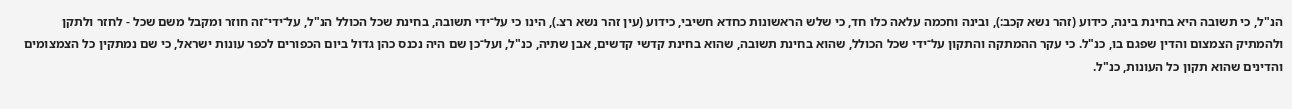הנ"ל, כי תשובה היא בחינת בינה, כידוע (זהר נשא קכב:), ובינה וחכמה עלאה כלו חד, כי שלש הראשונות כחדא חשיבי, כידוע (עין זהר נשא רצ.), הינו כי על־ידי תשובה, בחינת שכל הכולל הנ"ל, על־ידי־זה חוזר ומקבל משם שכל - לחזר ולתקן ולהמתיק הצמצום והדין שפגם בו, כנ"ל. כי עקר ההמתקה והתקון על־ידי שכל הכולל, שהוא בחינת תשובה, שהוא בחינת קדשי קדשים, אבן שתיה, כנ"ל, ועל־כן שם היה נכנס כהן גדול ביום הכפורים לכפר עונות ישראל, כי שם נמתקין כל הצמצומים והדינים שהוא תקון כל העונות, כנ"ל.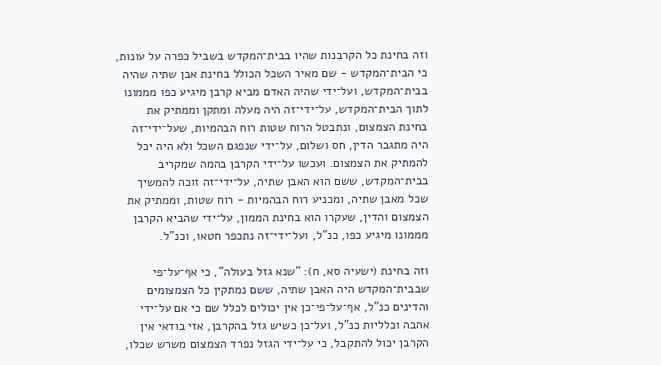וזה בחינת כל הקרבנות שהיו בבית־המקדש בשביל כפרה על עונות, כי הבית־המקדש - שם מאיר השכל הכולל בחינת אבן שתיה שהיה בבית־המקדש, ועל־ידי שהיה האדם מביא קרבן מיגיע כפו מממונו לתוך הבית־המקדש, על־ידי־זה היה מעלה ומתקן וממתיק את בחינת הצמצום, ונתבטל הרוח שטות רוח הבהמיות, שעל־ידי־זה היה מתגבר הדין, חס ושלום, על־ידי שנפגם השכל ולא היה יכל להמתיק את הצמצום. ועכשו על־ידי הקרבן בהמה שמקריב בבית־המקדש, ששם הוא האבן שתיה, על־ידי־זה זוכה להמשיך שכל מאבן שתיה, ומכניע רוח הבהמיות - רוח שטות, וממתיק את הצמצום והדין, שעקרו הוא בחינת הממון, על־ידי שהביא הקרבן מממונו מיגיע כפו, כנ"ל, ועל־ידי־זה נתכפר חטאו, וכנ"ל.

וזה בחינת (ישעיה סא, ח): "שנא גזל בעולה", כי אף־על־פי שבבית־המקדש היה האבן שתיה, ששם נמתקין כל הצמצומים והדינים כנ"ל, אף־על־פי־כן אין יכולים לכלל שם כי אם על־ידי אהבה וכלליות כנ"ל, ועל־כן כשיש גזל בהקרבן, אזי בודאי אין הקרבן יכול להתקבל, כי על־ידי הגזל נפרד הצמצום משרש שכלו,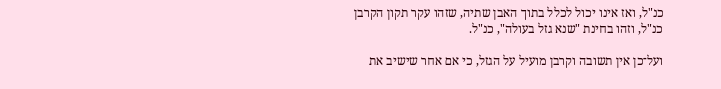כנ"ל, ואז אינו יכול לכלל בתוך האבן שתיה, שזהו עקר תקון הקרבן כנ"ל, וזהו בחינת "שנא גזל בעולה", כנ"ל.

ועל־כן אין תשובה וקרבן מועיל על הגזל, כי אם אחר שישיב את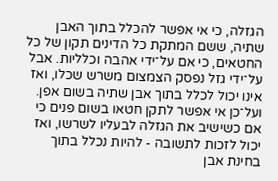הגזלה, כי אי אפשר להכלל בתוך האבן שתיה, ששם המתקת כל הדינים תקון של כל החטאים, כי אם על־ידי אהבה וכלליות. אבל על־ידי גזל נפסק הצמצום משרש שכלו, ואז אינו יכול לכלל בתוך אבן שתיה בשום אפן. ועל־כן אי אפשר לתקן חטאו בשום פנים כי אם כשישיב את הגזלה לבעליו לשרשו, ואז יכול לזכות לתשובה - להיות נכלל בתוך בחינת אבן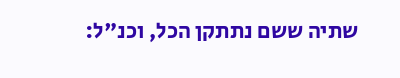שתיה ששם נתתקן הכל, וכנ"ל: